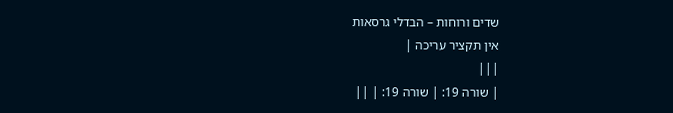שדים ורוחות – הבדלי גרסאות
אין תקציר עריכה |
|||
| שורה 19: | שורה 19: | ||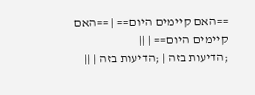==האם קיימים היום== | ==האם קיימים היום== | ||
;הדיעות בזה | ;הדיעות בזה | ||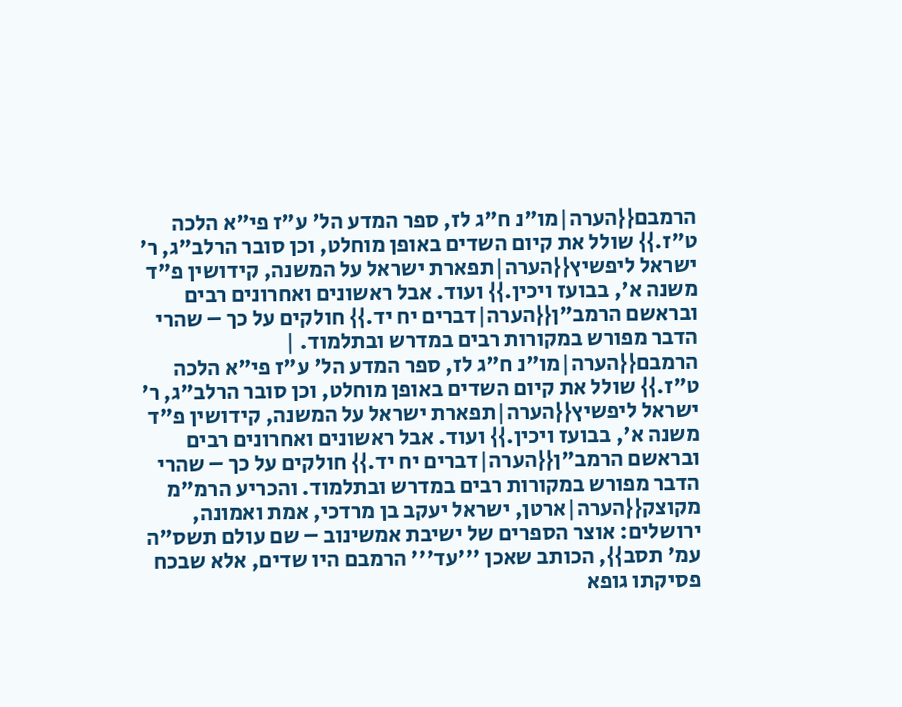הרמבם{{הערה|מו"נ ח"ג לז, ספר המדע הל' ע"ז פי"א הלכה ט"ז.}} שולל את קיום השדים באופן מוחלט, וכן סובר הרלב"ג, ר' ישראל ליפשיץ{{הערה|תפארת ישראל על המשנה, קידושין פ"ד משנה א', בבועז ויכין.}} ועוד. אבל ראשונים ואחרונים רבים ובראשם הרמב"ן{{הערה|דברים יח יד.}} חולקים על כך – שהרי הדבר מפורש במקורות רבים במדרש ובתלמוד. | הרמבם{{הערה|מו"נ ח"ג לז, ספר המדע הל' ע"ז פי"א הלכה ט"ז.}} שולל את קיום השדים באופן מוחלט, וכן סובר הרלב"ג, ר' ישראל ליפשיץ{{הערה|תפארת ישראל על המשנה, קידושין פ"ד משנה א', בבועז ויכין.}} ועוד. אבל ראשונים ואחרונים רבים ובראשם הרמב"ן{{הערה|דברים יח יד.}} חולקים על כך – שהרי הדבר מפורש במקורות רבים במדרש ובתלמוד. והכריע הרמ"מ מקוצק{{הערה|ארטן, ישראל יעקב בן מרדכי, אמת ואמונה, ירושלים: אוצר הספרים של ישיבת אמשינוב – שם עולם תשס"ה עמ' תסב}}, הכותב שאכן '''עד''' הרמבם היו שדים, אלא שבכח פסיקתו גופא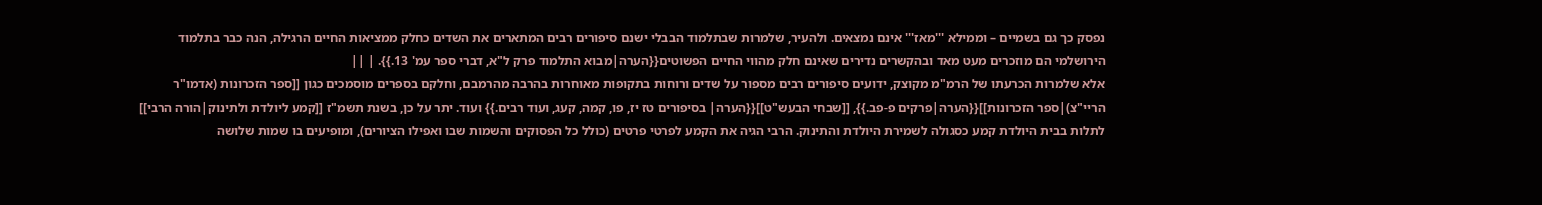נפסק כך גם בשמיים – וממילא '''מאז''' אינם נמצאים. ולהעיר, שלמרות שבתלמוד הבבלי ישנם סיפורים רבים המתארים את השדים כחלק ממציאות החיים הרגילה, הנה כבר בתלמוד הירושלמי הם מוזכרים מעט מאד ובהקשרים נדירים שאינם חלק מהווי החיים הפשוטים{{הערה|מבוא התלמוד פרק ל"א, דברי ספר עמ' 13.}}. | ||
אלא שלמרות הכרעתו של הרמ"מ מקוצק, ידועים סיפורים רבים מספור על שדים ורוחות בתקופות מאוחרות בהרבה מהרמבם, וחלקם בספרים מוסמכים כגון [[ספר הזכרונות (אדמו"ר הריי"צ)|ספר הזכרונות]]{{הערה|פרקים פ-פב.}}, [[שבחי הבעש"ט]]{{הערה| בסיפורים טז יז, פו, קמה, קעג, ועוד רבים.}} ועוד. יתר על כן, בשנת תשמ"ז [[קמע ליולדת ולתינוק|הורה הרבי]] לתלות בבית היולדת קמע כסגולה לשמירת היולדת והתינוק. הרבי הגיה את הקמע לפרטי פרטים (כולל כל הפסוקים והשמות שבו ואפילו הציורים), ומופיעים בו שמות שלושה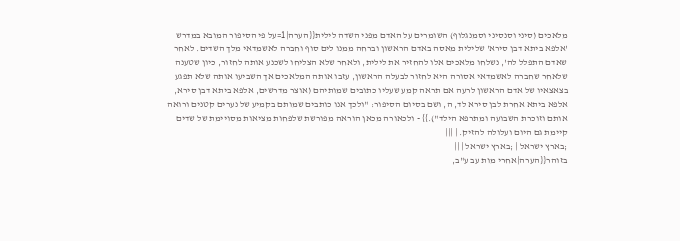מלאכים (סיני וסנסיני וסמנגלוף) השומרים על האדם מפני השדה לילית{{הערה|1=על פי הסיפור המובא במדרש 'אלפא ביתא דבן סירא' שלילית מאסה באדם הראשון וברחה ממנו לים סוף וחברה לאשמדאי מלך השדים. לאחר שאדם התפלל לה', נשלחו מלאכים אלו להחזיר את לילית, ולאחר שלא הצליחו לשכנע אותה לחזור, כיון שטענה שלאחר שחברה לאשמדאי אסורה היא לחזור לבעלה הראשון, עזבו אותה המלאכים אך השביעו אותה שלא תפגע בצאצאיו של אדם הראשון לרעה אם תראה קמע שעליו כתובים שמותיהם (אוצר מדרשים, אלפא ביתא דבן סירא, אלפא ביתא אחרת לבן סירא לד, ה, ושם בסיום הסיפור: "ולכך אנו כותבים שמותם בקמיע של נערים קטנים ורואה אותם וזוכרת השבועה ומתרפא הילד").}} - ולכאורה מכאן הוראה מפורשת שלפחות מציאות מסויימת של שדים קיימת גם היום ועלולה להזיק. | |||
;בארץ ישראל | ;בארץ ישראל | ||
בזוהר{{הערה|אחרי מות עב ע"ב,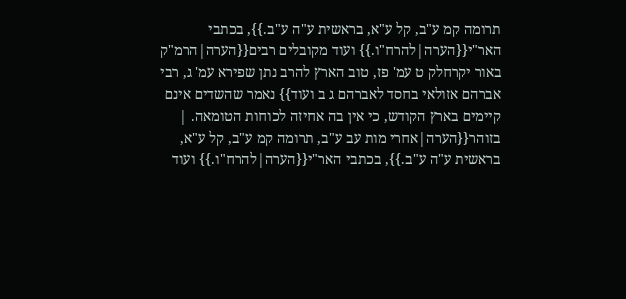תרומה קמ ע"ב, קל ע"א, בראשית ע"ה ע"ב.}}, בכתבי האר"י{{הערה|להרח"ו.}} ועוד מקובלים רבים{{הערה|הרמ"ק באור יקרחלק ט עמ' פז, טוב הארץ להרב נתן שפירא עמ' ג, רבי אברהם אזולאי בחסד לאברהם ג ב ועוד}} נאמר שהשדים אינם קיימים בארץ הקודש, כי אין בה אחיזה לכוחות הטומאה. | בזוהר{{הערה|אחרי מות עב ע"ב, תרומה קמ ע"ב, קל ע"א, בראשית ע"ה ע"ב.}}, בכתבי האר"י{{הערה|להרח"ו.}} ועוד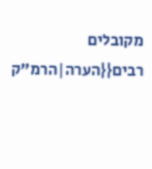מקובלים רבים{{הערה|הרמ"ק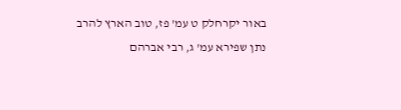באור יקרחלק ט עמ' פז, טוב הארץ להרב נתן שפירא עמ' ג, רבי אברהם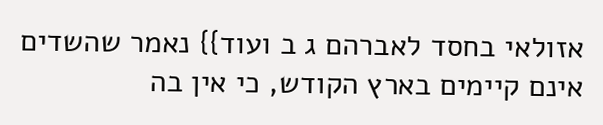אזולאי בחסד לאברהם ג ב ועוד}} נאמר שהשדים אינם קיימים בארץ הקודש, כי אין בה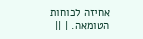אחיזה לכוחות הטומאה. | ||